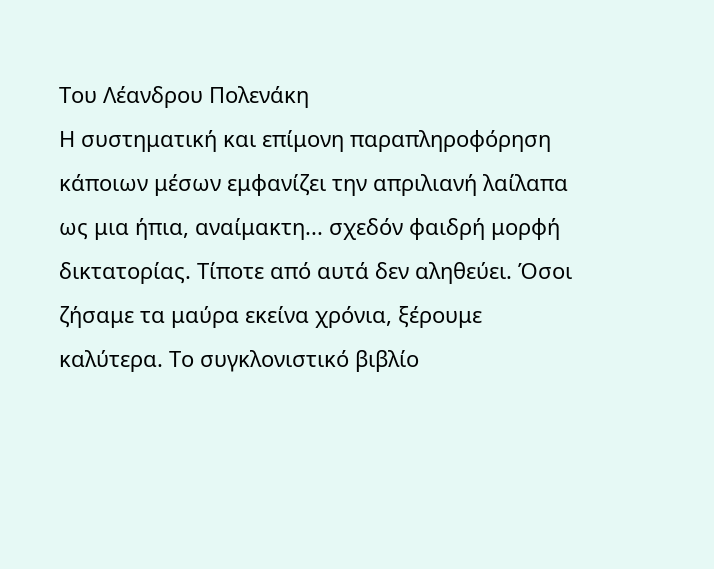Του Λέανδρου Πολενάκη
Η συστηματική και επίμονη παραπληροφόρηση κάποιων μέσων εμφανίζει την απριλιανή λαίλαπα ως μια ήπια, αναίμακτη... σχεδόν φαιδρή μορφή δικτατορίας. Τίποτε από αυτά δεν αληθεύει. Όσοι ζήσαμε τα μαύρα εκείνα χρόνια, ξέρουμε καλύτερα. Το συγκλονιστικό βιβλίο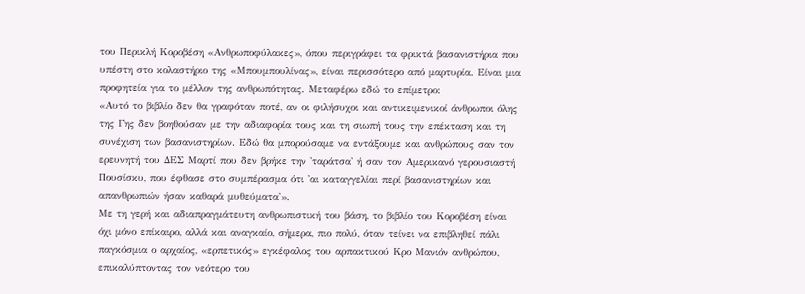του Περικλή Κοροβέση «Ανθρωποφύλακες», όπου περιγράφει τα φρικτά βασανιστήρια που υπέστη στο κολαστήριο της «Μπουμπουλίνας», είναι περισσότερο από μαρτυρία. Είναι μια προφητεία για το μέλλον της ανθρωπότητας. Μεταφέρω εδώ το επίμετρο:
«Αυτό το βιβλίο δεν θα γραφόταν ποτέ, αν οι φιλήσυχοι και αντικειμενικοί άνθρωποι όλης της Γης δεν βοηθούσαν με την αδιαφορία τους και τη σιωπή τους την επέκταση και τη συνέχιση των βασανιστηρίων. Εδώ θα μπορούσαμε να εντάξουμε και ανθρώπους σαν τον ερευνητή του ΔΕΣ Μαρτί που δεν βρήκε την 'ταράτσα' ή σαν τον Αμερικανό γερουσιαστή Πουσίσκυ, που έφθασε στο συμπέρασμα ότι 'αι καταγγελίαι περί βασανιστηρίων και απανθρωπιών ήσαν καθαρά μυθεύματα'».
Με τη γερή και αδιαπραγμάτευτη ανθρωπιστική του βάση, το βιβλίο του Κοροβέση είναι όχι μόνο επίκαιρο, αλλά και αναγκαίο, σήμερα, πιο πολύ, όταν τείνει να επιβληθεί πάλι παγκόσμια ο αρχαίος, «ερπετικός» εγκέφαλος του αρπακτικού Κρο Μανιόν ανθρώπου, επικαλύπτοντας τον νεότερο του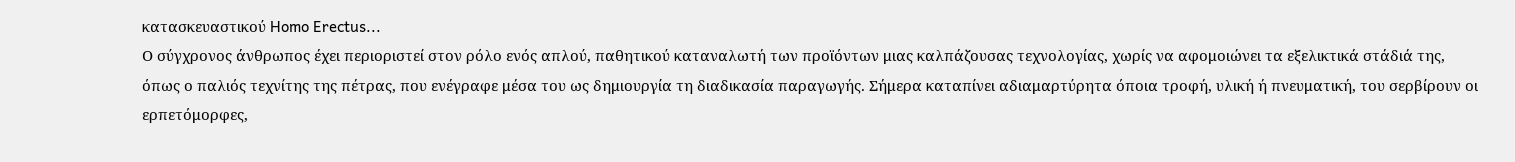κατασκευαστικού Homo Erectus...
Ο σύγχρονος άνθρωπος έχει περιοριστεί στον ρόλο ενός απλού, παθητικού καταναλωτή των προϊόντων μιας καλπάζουσας τεχνολογίας, χωρίς να αφομοιώνει τα εξελικτικά στάδιά της, όπως ο παλιός τεχνίτης της πέτρας, που ενέγραφε μέσα του ως δημιουργία τη διαδικασία παραγωγής. Σήμερα καταπίνει αδιαμαρτύρητα όποια τροφή, υλική ή πνευματική, του σερβίρουν οι ερπετόμορφες,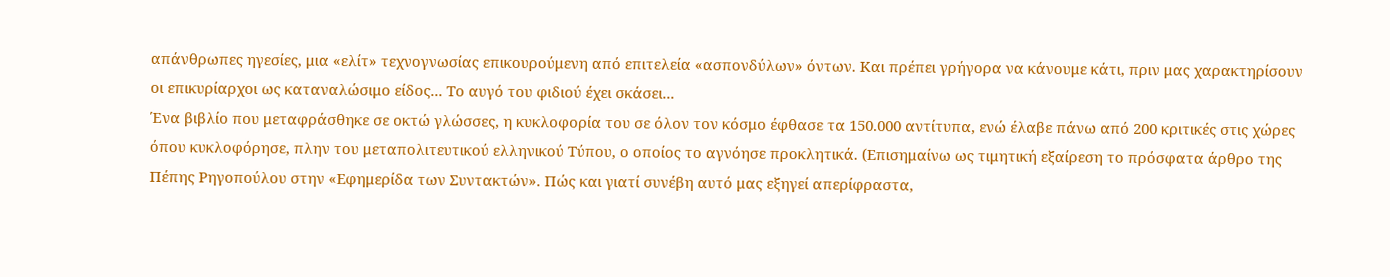απάνθρωπες ηγεσίες, μια «ελίτ» τεχνογνωσίας επικουρούμενη από επιτελεία «ασπονδύλων» όντων. Και πρέπει γρήγορα να κάνουμε κάτι, πριν μας χαρακτηρίσουν οι επικυρίαρχοι ως καταναλώσιμο είδος... Το αυγό του φιδιού έχει σκάσει...
Ένα βιβλίο που μεταφράσθηκε σε οκτώ γλώσσες, η κυκλοφορία του σε όλον τον κόσμο έφθασε τα 150.000 αντίτυπα, ενώ έλαβε πάνω από 200 κριτικές στις χώρες όπου κυκλοφόρησε, πλην του μεταπολιτευτικού ελληνικού Τύπου, ο οποίος το αγνόησε προκλητικά. (Επισημαίνω ως τιμητική εξαίρεση το πρόσφατα άρθρο της Πέπης Ρηγοπούλου στην «Εφημερίδα των Συντακτών». Πώς και γιατί συνέβη αυτό μας εξηγεί απερίφραστα,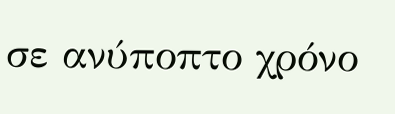σε ανύποπτο χρόνο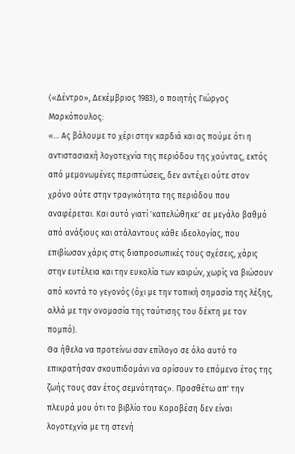(«Δέντρο», Δεκέμβριος 1983), ο ποιητής Γιώργος Μαρκόπουλος:
«... Ας βάλουμε το χέρι στην καρδιά και ας πούμε ότι η αντιστασιακή λογοτεχνία της περιόδου της χούντας, εκτός από μεμονωμένες περιπτώσεις, δεν αντέχει ούτε στον χρόνο ούτε στην τραγικότητα της περιόδου που αναφέρεται. Και αυτό γιατί 'καπελώθηκε' σε μεγάλο βαθμό από ανάξιους και ατάλαντους κάθε ιδεολογίας, που επιβίωσαν χάρις στις διαπροσωπικές τους σχέσεις, χάρις στην ευτέλεια και την ευκολία των καιρών, χωρίς να βιώσουν από κοντά το γεγονός (όχι με την τοπική σημασία της λέξης, αλλά με την ονομασία της ταύτισης του δέκτη με τον πομπό).
Θα ήθελα να προτείνω σαν επίλογο σε όλο αυτό το επικρατήσαν σκουπιδομάνι να ορίσουν το επόμενο έτος της ζωής τους σαν έτος σεμνότητας». Προσθέτω απ' την πλευρά μου ότι το βιβλίο του Κοροβέση δεν είναι λογοτεχνία με τη στενή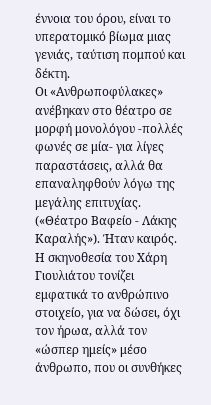έννοια του όρου, είναι το υπερατομικό βίωμα μιας γενιάς, ταύτιση πομπού και δέκτη.
Οι «Ανθρωποφύλακες» ανέβηκαν στο θέατρο σε μορφή μονολόγου -πολλές φωνές σε μία- για λίγες παραστάσεις, αλλά θα επαναληφθούν λόγω της μεγάλης επιτυχίας. («Θέατρο Βαφείο - Λάκης Καραλής»). Ήταν καιρός.
Η σκηνοθεσία του Χάρη Γιουλιάτου τονίζει εμφατικά το ανθρώπινο στοιχείο, για να δώσει, όχι τον ήρωα, αλλά τον «ώσπερ ημείς» μέσο άνθρωπο, που οι συνθήκες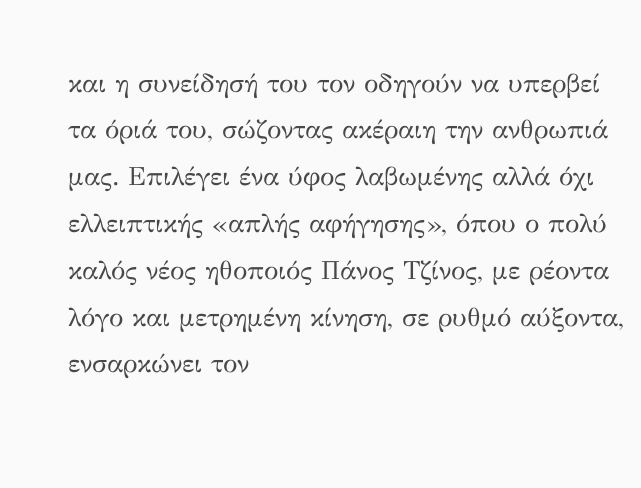και η συνείδησή του τον οδηγούν να υπερβεί τα όριά του, σώζοντας ακέραιη την ανθρωπιά μας. Επιλέγει ένα ύφος λαβωμένης αλλά όχι ελλειπτικής «απλής αφήγησης», όπου ο πολύ καλός νέος ηθοποιός Πάνος Τζίνος, με ρέοντα λόγο και μετρημένη κίνηση, σε ρυθμό αύξοντα, ενσαρκώνει τον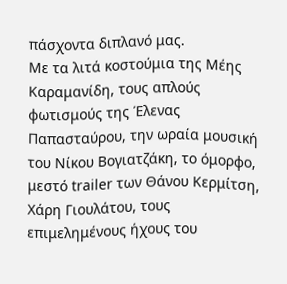πάσχοντα διπλανό μας.
Με τα λιτά κοστούμια της Μέης Καραμανίδη, τους απλούς φωτισμούς της Έλενας Παπασταύρου, την ωραία μουσική του Νίκου Βογιατζάκη, το όμορφο, μεστό trailer των Θάνου Κερμίτση, Χάρη Γιουλάτου, τους επιμελημένους ήχους του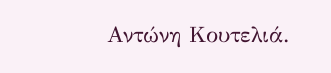Αντώνη Κουτελιά.